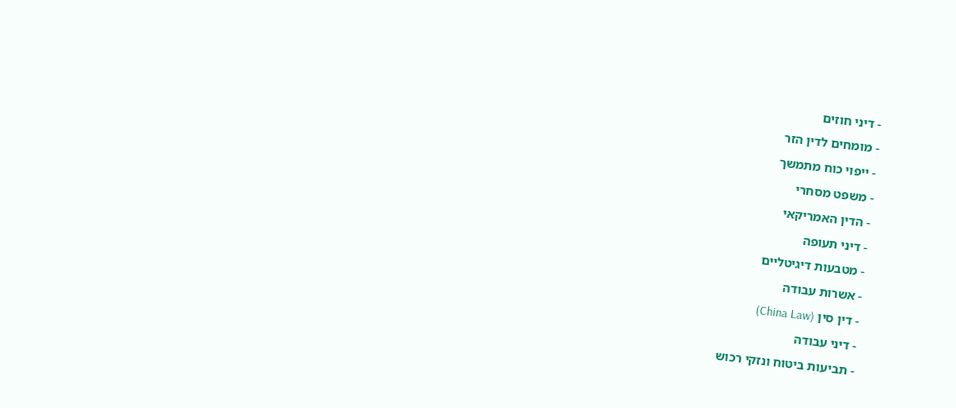- דיני חוזים
- מומחים לדין הזר
- ייפוי כוח מתמשך
- משפט מסחרי
- הדין האמריקאי
- דיני תעופה
- מטבעות דיגיטליים
- אשרות עבודה
- דין סין (China Law)
- דיני עבודה
- תביעות ביטוח ונזקי רכוש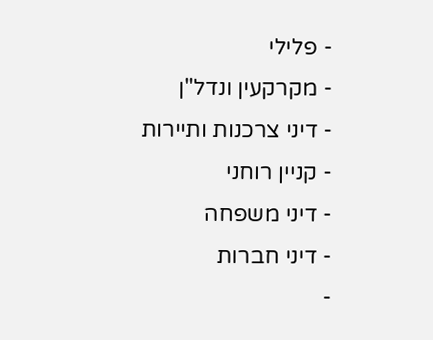- פלילי
- מקרקעין ונדל"ן
- דיני צרכנות ותיירות
- קניין רוחני
- דיני משפחה
- דיני חברות
-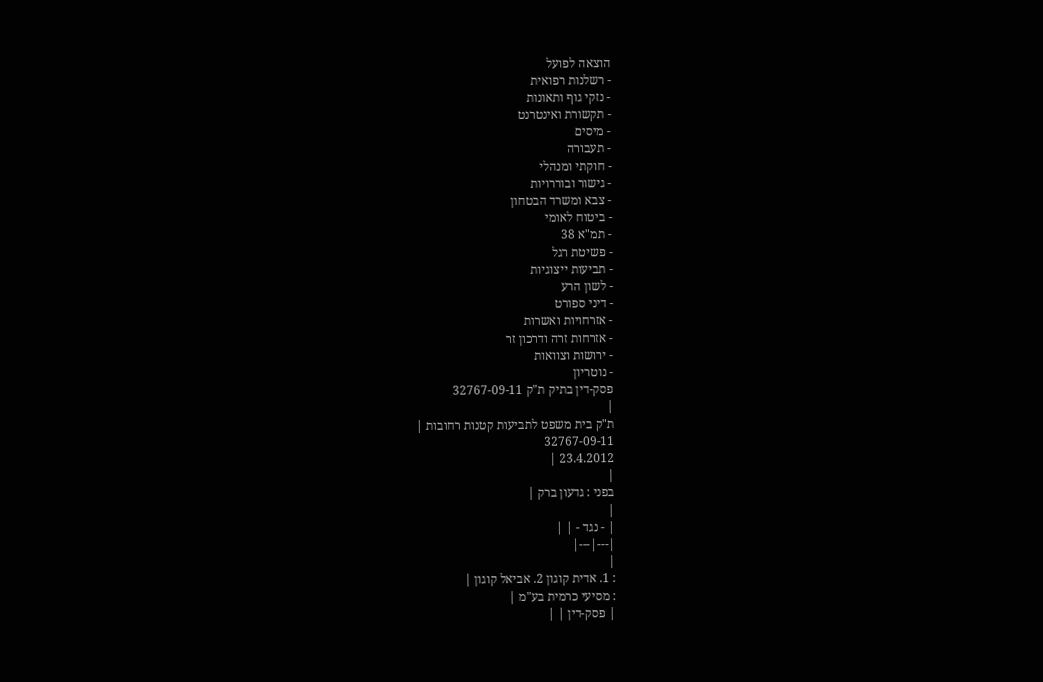הוצאה לפועל
- רשלנות רפואית
- נזקי גוף ותאונות
- תקשורת ואינטרנט
- מיסים
- תעבורה
- חוקתי ומנהלי
- גישור ובוררויות
- צבא ומשרד הבטחון
- ביטוח לאומי
- תמ"א 38
- פשיטת רגל
- תביעות ייצוגיות
- לשון הרע
- דיני ספורט
- אזרחויות ואשרות
- אזרחות זרה ודרכון זר
- ירושות וצוואות
- נוטריון
פסק-דין בתיק ת"ק 32767-09-11
|
ת"ק בית משפט לתביעות קטנות רחובות |
32767-09-11
23.4.2012 |
|
בפני : גדעון ברק |
|
| - נגד - | |
|---|---|
|
: 1. אדית קוגון 2. אביאל קוגון |
: מסיעי כרמית בע"מ |
| פסק-דין | |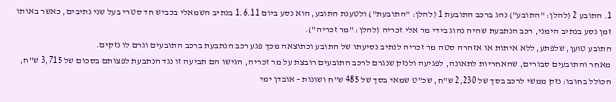1. התובע 2 (להלן: "התובע") נהג ברכב התובעת 1 (להלן: "התובעת") ולטענת התובע, הוא נסע ביום 1.6.11 בנתיב השמאלי בכביש חד סטרי בעל שני נתיבים, כאשר באותו זמן נסע בנתיב הימני, רכב הנתבעת שהיה נהוג בידי מר אלי זכריה (להלן: "מר זכריה").
התובע טוען, שלפתע, ללא איתות או אזהרה סטה מר זכריה לנתיב נסיעתו של התובע וכתוצאה מכך פגע רכב הנתבעת ברכב התובעים וגרם לו נזקים.
מאחר והתובעים סבורים, שהאחריות לתאונה, לפגיעה ולנזק שנגרם לרכב התובעים רובצת על מר זכריה, הגישו הם תביעה זו נגד הנתבעת לפצותם בסכום של 3,715 ש"ח, הכולל בחובו: נזק ממשי לרכב בסך של 2,230 ש"ח, שכ"ט שמאי בסך של 485 ש"ח ושונות - אובדן ימי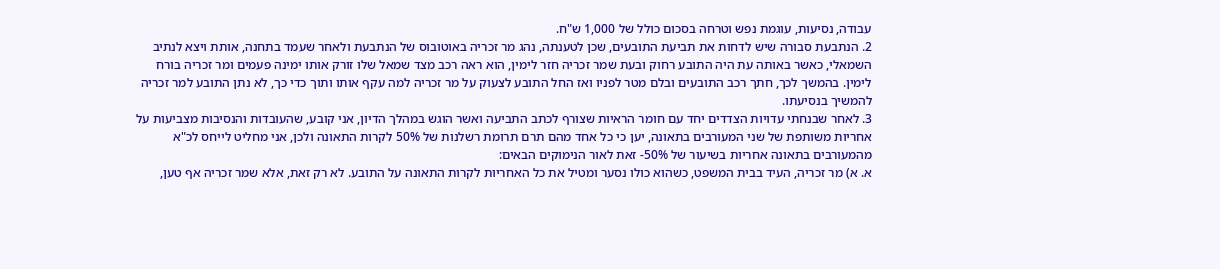עבודה, נסיעות, עוגמת נפש וטרחה בסכום כולל של 1,000 ש"ח.
2. הנתבעת סבורה שיש לדחות את תביעת התובעים, שכן לטענתה, נהג מר זכריה באוטובוס של הנתבעת ולאחר שעמד בתחנה, אותת ויצא לנתיב השמאלי, כאשר באותה עת היה התובע רחוק ובעת שמר זכריה חזר לימין, הוא ראה רכב מצד שמאל שלו זורק אותו ימינה פעמים ומר זכריה בורח לימין. בהמשך לכך, חתך רכב התובעים ובלם מטר לפניו ואז החל התובע לצעוק על מר זכריה למה עקף אותו ותוך כדי כך, לא נתן התובע למר זכריה להמשיך בנסיעתו.
3. לאחר שבנחתי עדויות הצדדים יחד עם חומר הראיות שצורף לכתב התביעה ואשר הוגש במהלך הדיון, אני קובע, שהעובדות והנסיבות מצביעות על אחריות משותפת של שני המעורבים בתאונה, יען כי כל אחד מהם תרם תרומת רשלנות של 50% לקרות התאונה ולכן, אני מחליט לייחס לכ"א מהמעורבים בתאונה אחריות בשיעור של 50%- זאת לאור הנימוקים הבאים:
א. א) מר זכריה, העיד בבית המשפט, כשהוא כולו נסער ומטיל את כל האחריות לקרות התאונה על התובע. לא רק זאת, אלא שמר זכריה אף טען,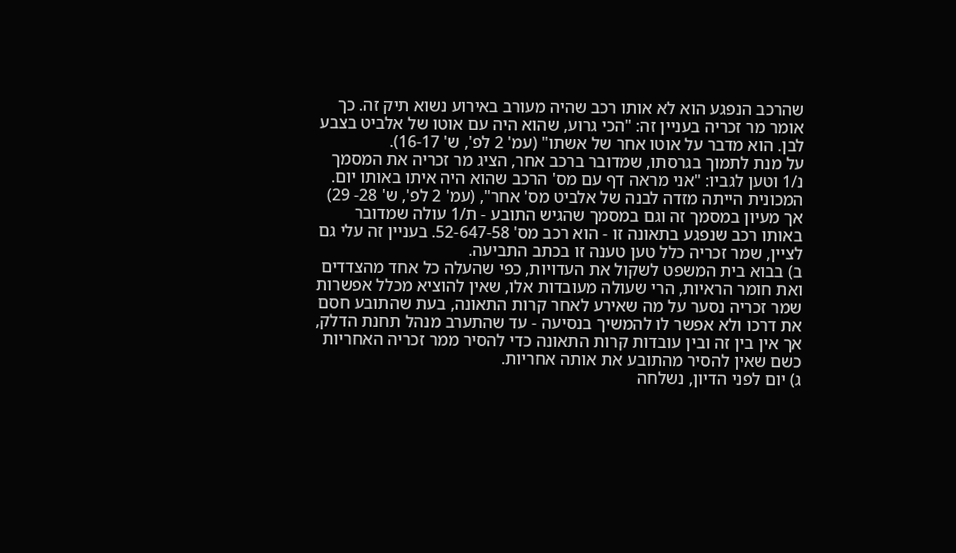שהרכב הנפגע הוא לא אותו רכב שהיה מעורב באירוע נשוא תיק זה. כך אומר מר זכריה בעניין זה: "הכי גרוע, שהוא היה עם אוטו של אלביט בצבע לבן. הוא מדבר על אוטו אחר של אשתו" (עמ' 2 לפ', ש' 16-17).
על מנת לתמוך בגרסתו, שמדובר ברכב אחר, הציג מר זכריה את המסמך נ/1 וטען לגביו: "אני מראה דף עם מס' הרכב שהוא היה איתו באותו יום. המכונית הייתה מזדה לבנה של אלביט מס' אחר", (עמ' 2 לפ', ש' 28- 29) אך מעיון במסמך זה וגם במסמך שהגיש התובע - ת/1 עולה שמדובר באותו רכב שנפגע בתאונה זו - הוא רכב מס' 52-647-58. בעניין זה עלי גם לציין, שמר זכריה כלל טען טענה זו בכתב התביעה.
ב) בבוא בית המשפט לשקול את העדויות, כפי שהעלה כל אחד מהצדדים ואת חומר הראיות, הרי שעולה מעובדות אלו, שאין להוציא מכלל אפשרות שמר זכריה נסער על מה שאירע לאחר קרות התאונה, בעת שהתובע חסם את דרכו ולא אפשר לו להמשיך בנסיעה - עד שהתערב מנהל תחנת הדלק, אך אין בין זה ובין עובדות קרות התאונה כדי להסיר ממר זכריה האחריות כשם שאין להסיר מהתובע את אותה אחריות.
ג) יום לפני הדיון, נשלחה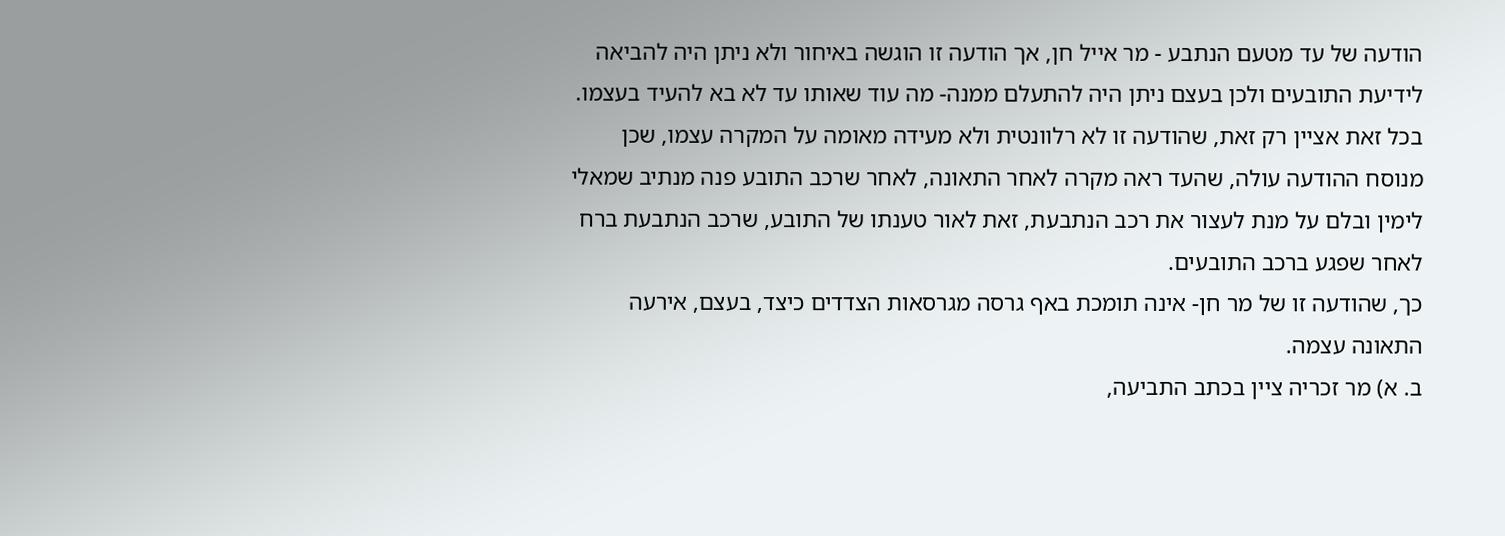הודעה של עד מטעם הנתבע - מר אייל חן, אך הודעה זו הוגשה באיחור ולא ניתן היה להביאה לידיעת התובעים ולכן בעצם ניתן היה להתעלם ממנה- מה עוד שאותו עד לא בא להעיד בעצמו.
בכל זאת אציין רק זאת, שהודעה זו לא רלוונטית ולא מעידה מאומה על המקרה עצמו, שכן מנוסח ההודעה עולה, שהעד ראה מקרה לאחר התאונה, לאחר שרכב התובע פנה מנתיב שמאלי לימין ובלם על מנת לעצור את רכב הנתבעת, זאת לאור טענתו של התובע, שרכב הנתבעת ברח לאחר שפגע ברכב התובעים.
כך, שהודעה זו של מר חן- אינה תומכת באף גרסה מגרסאות הצדדים כיצד, בעצם, אירעה התאונה עצמה.
ב. א) מר זכריה ציין בכתב התביעה,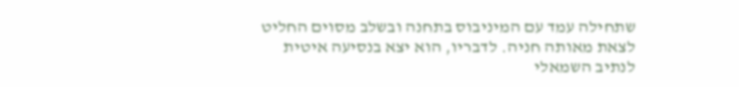שתחילה עמד עם המיניבוס בתחנה ובשלב מסוים החליט לצאת מאותה חניה. לדבריו, הוא יצא בנסיעה איטית לנתיב השמאלי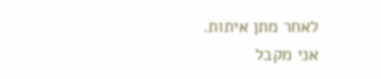לאחר מתן איתות.
אני מקבל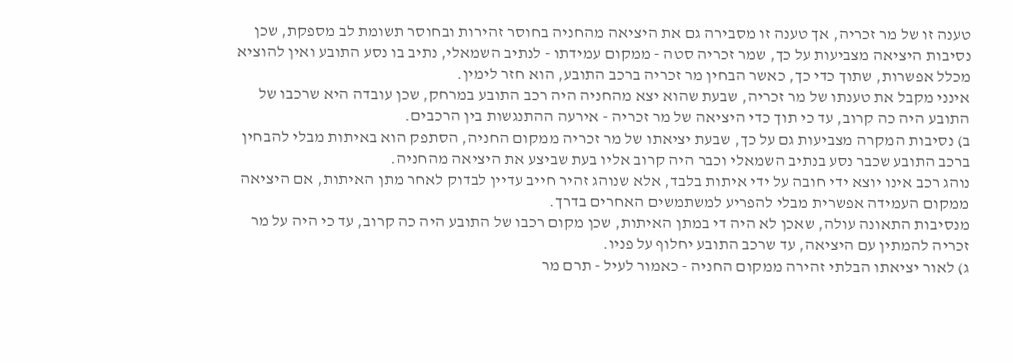טענה זו של מר זכריה, אך טענה זו מסבירה גם את היציאה מהחניה בחוסר זהירות ובחוסר תשומת לב מספקת, שכן נסיבות היציאה מצביעות על כך, שמר זכריה סטה - ממקום עמידתו - לנתיב השמאלי, נתיב בו נסע התובע ואין להוציא מכלל אפשרות, שתוך כדי כך, כאשר הבחין מר זכריה ברכב התובע, הוא חזר לימין.
אינני מקבל את טענתו של מר זכריה, שבעת שהוא יצא מהחניה היה רכב התובע במרחק, שכן עובדה היא שרכבו של התובע היה כה קרוב, עד כי תוך כדי היציאה של מר זכריה - אירעה ההתנגשות בין הרכבים.
ב) נסיבות המקרה מצביעות גם על כך, שבעת יציאתו של מר זכריה ממקום החניה, הסתפק הוא באיתות מבלי להבחין ברכב התובע שכבר נסע בנתיב השמאלי וכבר היה קרוב אליו בעת שביצע את היציאה מהחניה.
נוהג רכב אינו יוצא ידי חובה על ידי איתות בלבד, אלא שנוהג זהיר חייב עדיין לבדוק לאחר מתן האיתות, אם היציאה ממקום העמידה אפשרית מבלי להפריע למשתמשים האחרים בדרך.
מנסיבות התאונה עולה, שאכן לא היה די במתן האיתות, שכן מקום רכבו של התובע היה כה קרוב, עד כי היה על מר זכריה להמתין עם היציאה, עד שרכב התובע יחלוף על פניו.
ג) לאור יציאתו הבלתי זהירה ממקום החניה - כאמור לעיל - תרם מר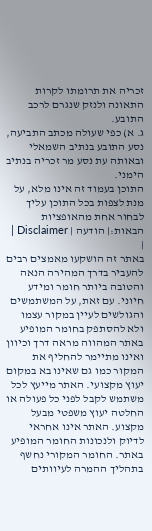זכריה את תרומתו לקרות התאונה ולנזק שנגרם לרכב התובע.
ג. א) כפי שעולה מכתב התביעה, נסע התובע בנתיב השמאלי ובאותה עת נסע מר זכריה בנתיב הימני.
התוכן בעמוד זה אינו מלא, על מנת לצפות בכל התוכן עליך לבחור אחת מהאופציות הבאות:| הודעה | Disclaimer |
|
באתר זה הושקעו מאמצים רבים להעביר בדרך המהירה הנאה והטובה ביותר חומר ומידע חיוני. עם זאת, על המשתמשים והגולשים לעיין במקור עצמו ולא להסתפק בחומר המופיע באתר המהווה מראה דרך וכיוון ואינו מתיימר להחליף את המקור כמו גם שאינו בא במקום יעוץ מקצועי. האתר מייעץ לכל משתמש לקבל לפני כל פעולה או החלטה יעוץ משפטי מבעל מקצוע. האתר אינו אחראי לדיוק ולנכונות החומר המופיע באתר. החומר המקורי נחשף בתהליך ההמרה לעיוותים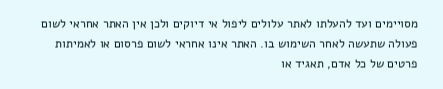מסויימים ועד להעלתו לאתר עלולים ליפול אי דיוקים ולכן אין האתר אחראי לשום פעולה שתעשה לאחר השימוש בו. האתר אינו אחראי לשום פרסום או לאמיתות פרטים של כל אדם, תאגיד או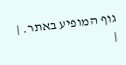גוף המופיע באתר. |
|